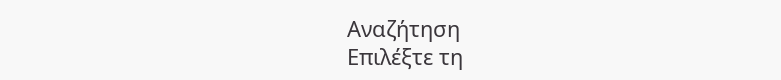Αναζήτηση
Επιλέξτε τη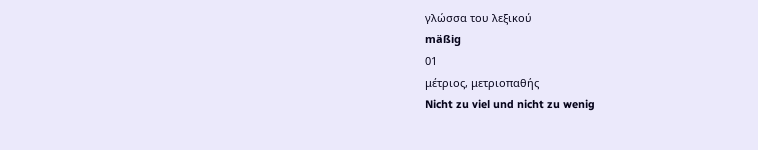γλώσσα του λεξικού
mäßig
01
μέτριος, μετριοπαθής
Nicht zu viel und nicht zu wenig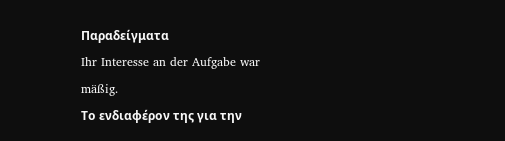Παραδείγματα
Ihr Interesse an der Aufgabe war mäßig.
Το ενδιαφέρον της για την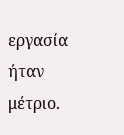εργασία ήταν μέτριο.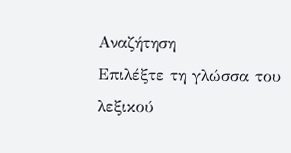Αναζήτηση
Επιλέξτε τη γλώσσα του λεξικού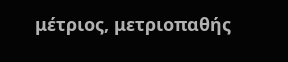μέτριος, μετριοπαθής